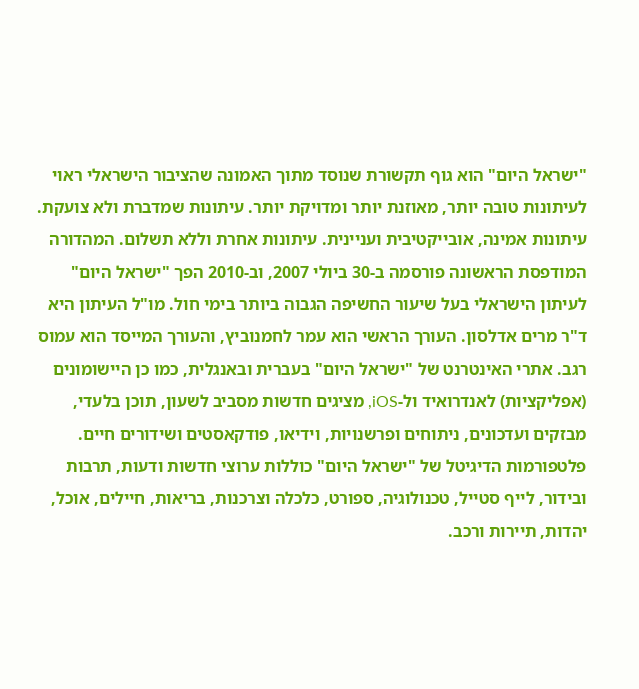"ישראל היום" הוא גוף תקשורת שנוסד מתוך האמונה שהציבור הישראלי ראוי לעיתונות טובה יותר, מאוזנת יותר ומדויקת יותר. עיתונות שמדברת ולא צועקת. עיתונות אמינה, אובייקטיבית ועניינית. עיתונות אחרת וללא תשלום. המהדורה המודפסת הראשונה פורסמה ב-30 ביולי 2007, וב-2010 הפך "ישראל היום" לעיתון הישראלי בעל שיעור החשיפה הגבוה ביותר בימי חול. מו"ל העיתון היא ד"ר מרים אדלסון. העורך הראשי הוא עמר לחמנוביץ, והעורך המייסד הוא עמוס רגב. אתרי האינטרנט של "ישראל היום" בעברית ובאנגלית, כמו כן היישומונים (אפליקציות) לאנדרואיד ול-iOS, מציגים חדשות מסביב לשעון, תוכן בלעדי, מבזקים ועדכונים, ניתוחים ופרשנויות, וידיאו, פודקאסטים ושידורים חיים. פלטפורמות הדיגיטל של "ישראל היום" כוללות ערוצי חדשות ודעות, תרבות ובידור, לייף סטייל, טכנולוגיה, ספורט, כלכלה וצרכנות, בריאות, חיילים, אוכל, יהדות, תיירות ורכב.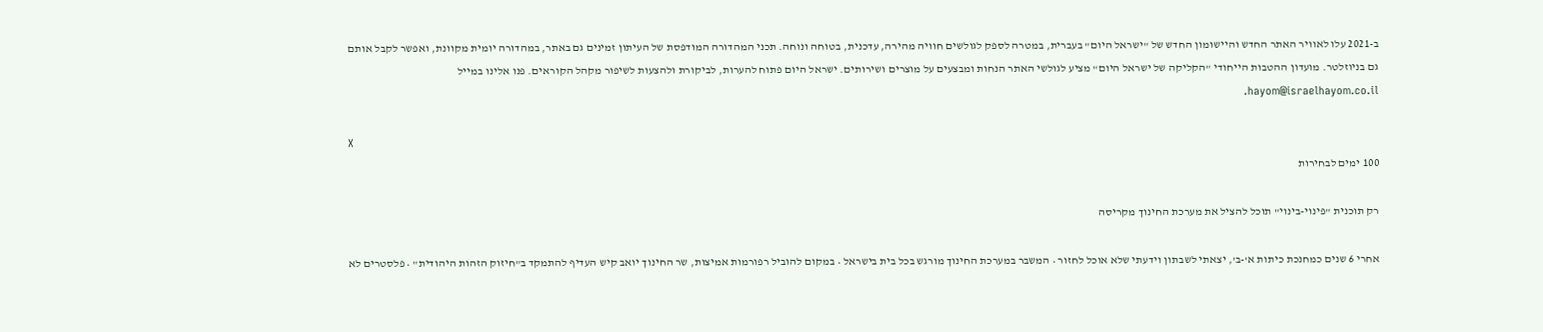ב-2021 עלו לאוויר האתר החדש והיישומון החדש של "ישראל היום" בעברית, במטרה לספק לגולשים חוויה מהירה, עדכנית, בטוחה ונוחה. תכני המהדורה המודפסת של העיתון זמינים גם באתר, במהדורה יומית מקוונת, ואפשר לקבל אותם גם בניוזלטר. מועדון ההטבות הייחודי "הקליקה של ישראל היום" מציע לגולשי האתר הנחות ומבצעים על מוצרים ושירותים. ישראל היום פתוח להערות, לביקורת ולהצעות לשיפור מקהל הקוראים. פנו אלינו במייל hayom@israelhayom.co.il.

X
100 ימים לבחירות

רק תוכנית "פינוי-בינוי" תוכל להציל את מערכת החינוך מקריסה

אחרי 6 שנים כמחנכת כיתות א'-ב', יצאתי לשבתון וידעתי שלא אוכל לחזור • המשבר במערכת החינוך מורגש בכל בית בישראל • במקום להוביל רפורמות אמיצות, שר החינוך יואב קיש העדיף להתמקד ב"חיזוק הזהות היהודית" • פלסטרים לא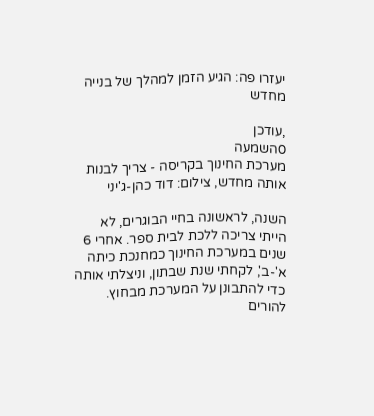יעזרו פה: הגיע הזמן למהלך של בנייה מחדש

,עודכן
0השמעה
מערכת החינוך בקריסה - צריך לבנות אותה מחדש, צילום: דוד כהן-ג'יני

השנה, לראשונה בחיי הבוגרים, לא הייתי צריכה ללכת לבית ספר. אחרי 6 שנים במערכת החינוך כמחנכת כיתה א'-ב', לקחתי שנת שבתון, וניצלתי אותה כדי להתבונן על המערכת מבחוץ. להורים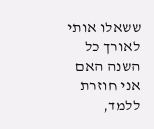ששאלו אותי לאורך כל השנה האם אני חוזרת ללמד,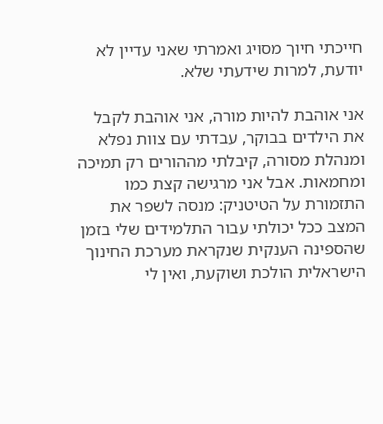חייכתי חיוך מסויג ואמרתי שאני עדיין לא יודעת, למרות שידעתי שלא.

אני אוהבת להיות מורה, אני אוהבת לקבל את הילדים בבוקר, עבדתי עם צוות נפלא ומנהלת מסורה, קיבלתי מההורים רק תמיכה ומחמאות. אבל אני מרגישה קצת כמו התזמורת על הטיטניק: מנסה לשפר את המצב ככל יכולתי עבור התלמידים שלי בזמן שהספינה הענקית שנקראת מערכת החינוך הישראלית הולכת ושוקעת, ואין לי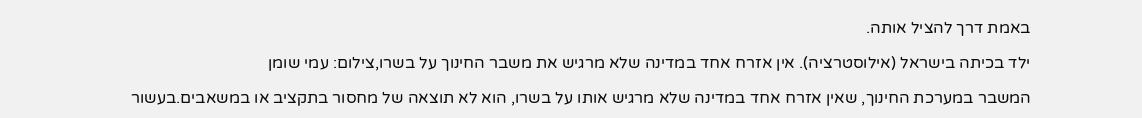באמת דרך להציל אותה.

ילד בכיתה בישראל (אילוסטרציה). אין אזרח אחד במדינה שלא מרגיש את משבר החינוך על בשרו,צילום: עמי שומן

המשבר במערכת החינוך, שאין אזרח אחד במדינה שלא מרגיש אותו על בשרו, הוא לא תוצאה של מחסור בתקציב או במשאבים.בעשור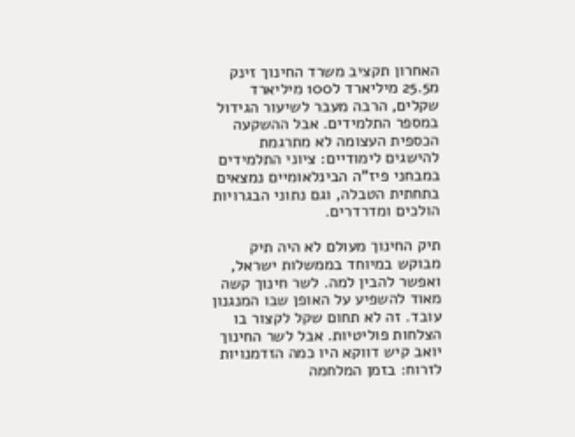האחרון תקציב משרד החינוך זינק מ25.5 מיליארד ל100 מיליארד שקלים, הרבה מעבר לשיעור הגידול במספר התלמידים. אבל ההשקעה הכספית העצומה לא מתרגמת להישגים לימודיים: ציוני התלמידים במבחני פיז"ה הבינלאומיים נמצאים בתחתית הטבלה, וגם נתוני הבגרויות הולכים ומדרדרים.

תיק החינוך מעולם לא היה תיק מבוקש במיוחד בממשלות ישראל, ואפשר להבין למה. לשר חינוך קשה מאוד להשפיע על האופן שבו המנגנון עובד. זה לא תחום שקל לקצור בו הצלחות פוליטיות. אבל לשר החינוך יואב קיש דווקא היו כמה הזדמנויות לזרוח: בזמן המלחמה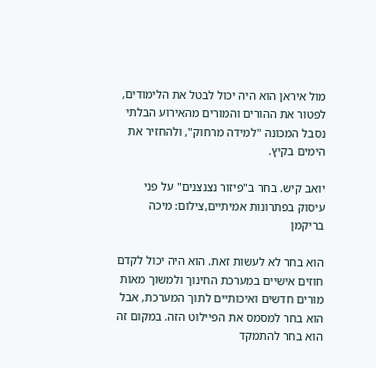מול איראן הוא היה יכול לבטל את הלימודים, לפטור את ההורים והמורים מהאירוע הבלתי נסבל המכונה "למידה מרחוק", ולהחזיר את הימים בקיץ.

יואב קיש. בחר ב"פיזור נצנצנים" על פני עיסוק בפתרונות אמיתיים,צילום: מיכה בריקמן

הוא בחר לא לעשות זאת. הוא היה יכול לקדם חוזים אישיים במערכת החינוך ולמשוך מאות מורים חדשים ואיכותיים לתוך המערכת, אבל הוא בחר למסמס את הפיילוט הזה. במקום זה הוא בחר להתמקד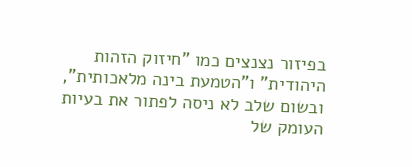בפיזור נצנצים כמו "חיזוק הזהות היהודית" ו"הטמעת בינה מלאכותית", ובשום שלב לא ניסה לפתור את בעיות העומק של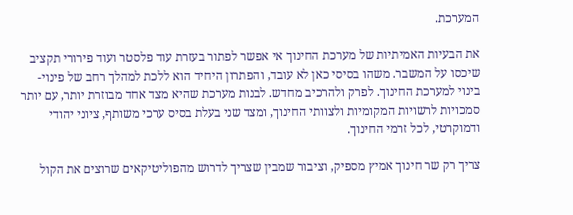המערכת.

את הבעיות האמיתיות של מערכת החינוך אי אפשר לפתור בעזרת עוד פלסטר ועוד פירורי תקציב שיכסו על המשבר. משהו בסיסי כאן לא עובד, והפתרון היחיד הוא ללכת למהלך רחב של פינוי-בינוי למערכת החינוך. לפרק ולהרכיב מחדש. לבנות מערכת שהיא מצד אחד מבוזרת יותר, עם יותר סמכויות לרשויות המקומיות ולצוותי החינוך, ומצד שני בעלת בסיס ערכי משותף, ציוני יהודי ודמוקרטי, לכל זרמי החינוך.

צריך רק שר חינוך אמיץ מספיק, וציבור שמבין שצריך לדרוש מהפוליטיקאים שרוצים את הקול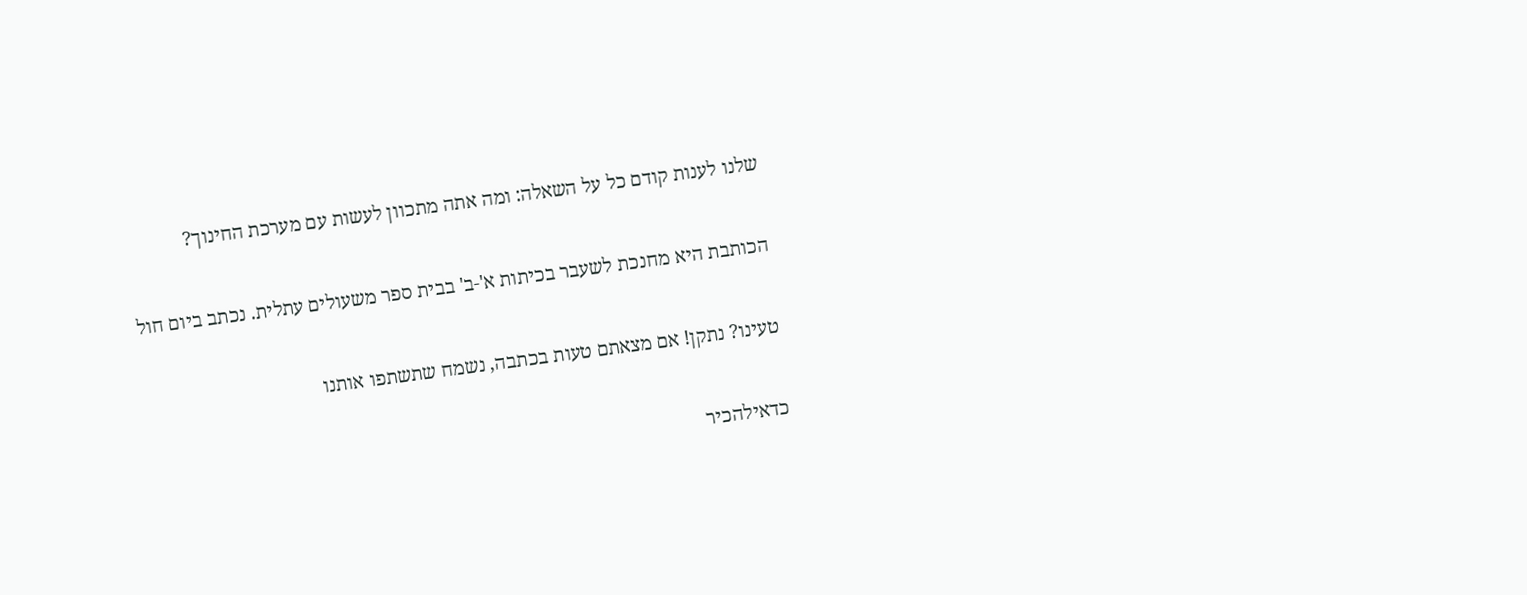שלנו לענות קודם כל על השאלה: ומה אתה מתכוון לעשות עם מערכת החינוך?

הכותבת היא מחנכת לשעבר בכיתות א'-ב' בבית ספר משעולים עתלית. נכתב ביום חול

טעינו? נתקן! אם מצאתם טעות בכתבה, נשמח שתשתפו אותנו

כדאילהכיר